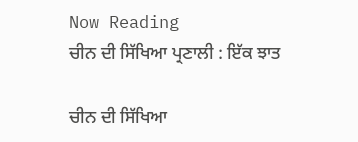Now Reading
ਚੀਨ ਦੀ ਸਿੱਖਿਆ ਪ੍ਰਣਾਲੀ : ਇੱਕ ਝਾਤ

ਚੀਨ ਦੀ ਸਿੱਖਿਆ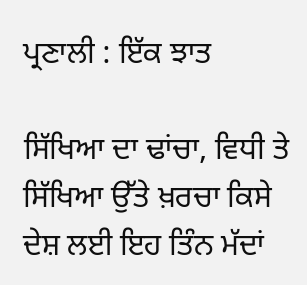ਪ੍ਰਣਾਲੀ : ਇੱਕ ਝਾਤ

ਸਿੱਖਿਆ ਦਾ ਢਾਂਚਾ, ਵਿਧੀ ਤੇ ਸਿੱਖਿਆ ਉੱਤੇ ਖ਼ਰਚਾ ਕਿਸੇ ਦੇਸ਼ ਲਈ ਇਹ ਤਿੰਨ ਮੱਦਾਂ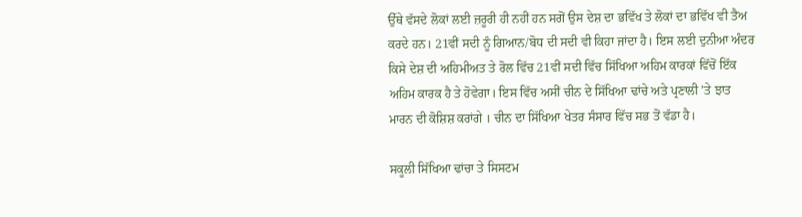ਉੱਥੇ ਵੱਸਦੇ ਲੋਕਾਂ ਲਈ ਜ਼ਰੂਰੀ ਹੀ ਨਹੀਂ ਹਨ ਸਗੋਂ ਉਸ ਦੇਸ਼ ਦਾ ਭਵਿੱਖ ਤੇ ਲੋਕਾਂ ਦਾ ਭਵਿੱਖ ਵੀ ਤੈਅ ਕਰਦੇ ਹਨ। 21ਵੀਂ ਸਦੀ ਨੂੰ ਗਿਆਨ/ਬੋਧ ਦੀ ਸਦੀ ਵੀ ਕਿਹਾ ਜਾਂਦਾ ਹੈ। ਇਸ ਲਈ ਦੁਨੀਆ ਅੰਦਰ ਕਿਸੇ ਦੇਸ਼ ਦੀ ਅਹਿਮੀਅਤ ਤੇ ਰੋਲ ਵਿੱਚ 21ਵੀਂ ਸਦੀ ਵਿੱਚ ਸਿੱਖਿਆ ਅਹਿਮ ਕਾਰਕਾਂ ਵਿੱਚੋਂ ਇੱਕ ਅਹਿਮ ਕਾਰਕ ਹੈ ਤੇ ਹੋਵੇਗਾ। ਇਸ ਵਿੱਚ ਅਸੀਂ ਚੀਨ ਦੇ ਸਿੱਖਿਆ ਢਾਂਚੇ ਅਤੇ ਪ੍ਰਣਾਲੀ ’ਤੇ ਝਾਤ ਮਾਰਨ ਦੀ ਕੋਸ਼ਿਸ਼ ਕਰਾਂਗੇ । ਚੀਨ ਦਾ ਸਿੱਖਿਆ ਖੇਤਰ ਸੰਸਾਰ ਵਿੱਚ ਸਭ ਤੋਂ ਵੱਡਾ ਹੈ।

ਸਕੂਲੀ ਸਿੱਖਿਆ ਢਾਂਚਾ ਤੇ ਸਿਸਟਮ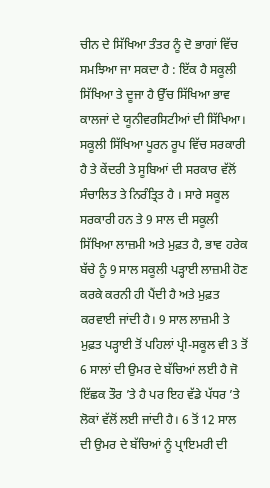ਚੀਨ ਦੇ ਸਿੱਖਿਆ ਤੰਤਰ ਨੂੰ ਦੋ ਭਾਗਾਂ ਵਿੱਚ ਸਮਝਿਆ ਜਾ ਸਕਦਾ ਹੈ : ਇੱਕ ਹੈ ਸਕੂਲੀ ਸਿੱਖਿਆ ਤੇ ਦੂਜਾ ਹੈ ਉੱਚ ਸਿੱਖਿਆ ਭਾਵ ਕਾਲਜਾਂ ਦੇ ਯੂਨੀਵਰਸਿਟੀਆਂ ਦੀ ਸਿੱਖਿਆ। ਸਕੂਲੀ ਸਿੱਖਿਆ ਪੂਰਨ ਰੂਪ ਵਿੱਚ ਸਰਕਾਰੀ ਹੈ ਤੇ ਕੇਂਦਰੀ ਤੇ ਸੂਬਿਆਂ ਦੀ ਸਰਕਾਰ ਵੱਲੋਂ ਸੰਚਾਲਿਤ ਤੇ ਨਿਰੰਤ੍ਰਿਤ ਹੈ । ਸਾਰੇ ਸਕੂਲ ਸਰਕਾਰੀ ਹਨ ਤੇ 9 ਸਾਲ ਦੀ ਸਕੂਲੀ ਸਿੱਖਿਆ ਲਾਜ਼ਮੀ ਅਤੇ ਮੁਫ਼ਤ ਹੈ, ਭਾਵ ਹਰੇਕ ਬੱਚੇ ਨੂੰ 9 ਸਾਲ ਸਕੂਲੀ ਪੜ੍ਹਾਈ ਲਾਜ਼ਮੀ ਹੋਣ ਕਰਕੇ ਕਰਨੀ ਹੀ ਪੈਂਦੀ ਹੈ ਅਤੇ ਮੁਫ਼ਤ ਕਰਵਾਈ ਜਾਂਦੀ ਹੈ। 9 ਸਾਲ ਲਾਜ਼ਮੀ ਤੇ ਮੁਫ਼ਤ ਪੜ੍ਹਾਈ ਤੋਂ ਪਹਿਲਾਂ ਪ੍ਰੀ-ਸਕੂਲ ਵੀ 3 ਤੋਂ 6 ਸਾਲਾਂ ਦੀ ਉਮਰ ਦੇ ਬੱਚਿਆਂ ਲਈ ਹੈ ਜੋ ਇੱਛਕ ਤੌਰ ’ਤੇ ਹੈ ਪਰ ਇਹ ਵੱਡੇ ਪੱਧਰ ’ਤੇ ਲੋਕਾਂ ਵੱਲੋਂ ਲਈ ਜਾਂਦੀ ਹੈ। 6 ਤੋਂ 12 ਸਾਲ ਦੀ ਉਮਰ ਦੇ ਬੱਚਿਆਂ ਨੂੰ ਪ੍ਰਾਇਮਰੀ ਦੀ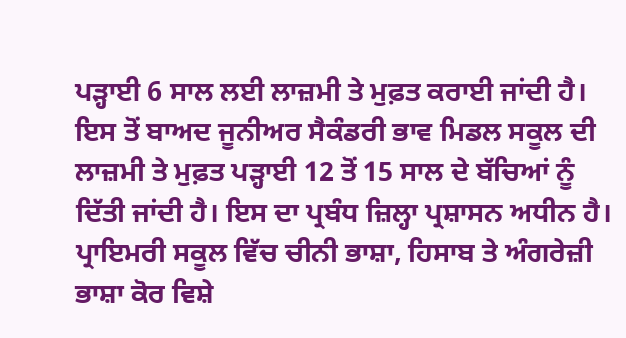ਪੜ੍ਹਾਈ 6 ਸਾਲ ਲਈ ਲਾਜ਼ਮੀ ਤੇ ਮੁਫ਼ਤ ਕਰਾਈ ਜਾਂਦੀ ਹੈ। ਇਸ ਤੋਂ ਬਾਅਦ ਜੂਨੀਅਰ ਸੈਕੰਡਰੀ ਭਾਵ ਮਿਡਲ ਸਕੂਲ ਦੀ ਲਾਜ਼ਮੀ ਤੇ ਮੁਫ਼ਤ ਪੜ੍ਹਾਈ 12 ਤੋਂ 15 ਸਾਲ ਦੇ ਬੱਚਿਆਂ ਨੂੰ ਦਿੱਤੀ ਜਾਂਦੀ ਹੈ। ਇਸ ਦਾ ਪ੍ਰਬੰਧ ਜ਼ਿਲ੍ਹਾ ਪ੍ਰਸ਼ਾਸਨ ਅਧੀਨ ਹੈ। ਪ੍ਰਾਇਮਰੀ ਸਕੂਲ ਵਿੱਚ ਚੀਨੀ ਭਾਸ਼ਾ, ਹਿਸਾਬ ਤੇ ਅੰਗਰੇਜ਼ੀ ਭਾਸ਼ਾ ਕੋਰ ਵਿਸ਼ੇ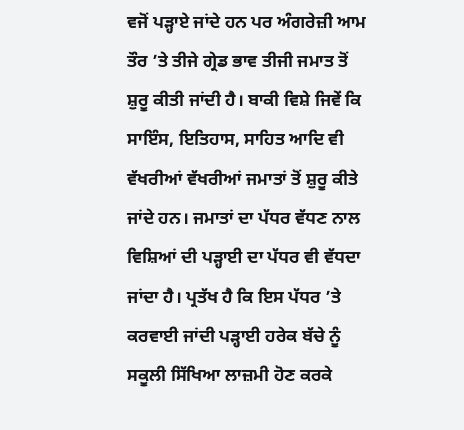ਵਜੋਂ ਪੜ੍ਹਾਏ ਜਾਂਦੇ ਹਨ ਪਰ ਅੰਗਰੇਜ਼ੀ ਆਮ ਤੌਰ ’ਤੇ ਤੀਜੇ ਗ੍ਰੇਡ ਭਾਵ ਤੀਜੀ ਜਮਾਤ ਤੋਂ ਸ਼ੁਰੂ ਕੀਤੀ ਜਾਂਦੀ ਹੈ। ਬਾਕੀ ਵਿਸ਼ੇ ਜਿਵੇਂ ਕਿ ਸਾਇੰਸ, ਇਤਿਹਾਸ, ਸਾਹਿਤ ਆਦਿ ਵੀ ਵੱਖਰੀਆਂ ਵੱਖਰੀਆਂ ਜਮਾਤਾਂ ਤੋਂ ਸ਼ੁਰੂ ਕੀਤੇ ਜਾਂਦੇ ਹਨ। ਜਮਾਤਾਂ ਦਾ ਪੱਧਰ ਵੱਧਣ ਨਾਲ ਵਿਸ਼ਿਆਂ ਦੀ ਪੜ੍ਹਾਈ ਦਾ ਪੱਧਰ ਵੀ ਵੱਧਦਾ ਜਾਂਦਾ ਹੈ। ਪ੍ਰਤੱਖ ਹੈ ਕਿ ਇਸ ਪੱਧਰ ’ਤੇ ਕਰਵਾਈ ਜਾਂਦੀ ਪੜ੍ਹਾਈ ਹਰੇਕ ਬੱਚੇ ਨੂੰ ਸਕੂਲੀ ਸਿੱਖਿਆ ਲਾਜ਼ਮੀ ਹੋਣ ਕਰਕੇ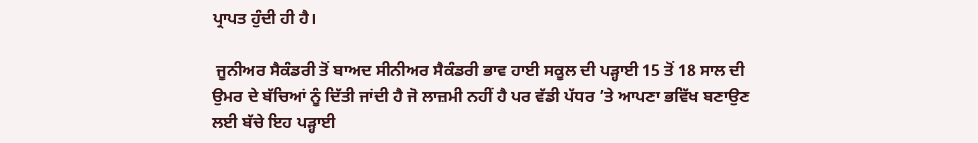ਪ੍ਰਾਪਤ ਹੁੰਦੀ ਹੀ ਹੈ।

 ਜੂਨੀਅਰ ਸੈਕੰਡਰੀ ਤੋਂ ਬਾਅਦ ਸੀਨੀਅਰ ਸੈਕੰਡਰੀ ਭਾਵ ਹਾਈ ਸਕੂਲ ਦੀ ਪੜ੍ਹਾਈ 15 ਤੋਂ 18 ਸਾਲ ਦੀ ਉਮਰ ਦੇ ਬੱਚਿਆਂ ਨੂੰ ਦਿੱਤੀ ਜਾਂਦੀ ਹੈ ਜੋ ਲਾਜ਼ਮੀ ਨਹੀਂ ਹੈ ਪਰ ਵੱਡੀ ਪੱਧਰ ’ਤੇ ਆਪਣਾ ਭਵਿੱਖ ਬਣਾਉਣ ਲਈ ਬੱਚੇ ਇਹ ਪੜ੍ਹਾਈ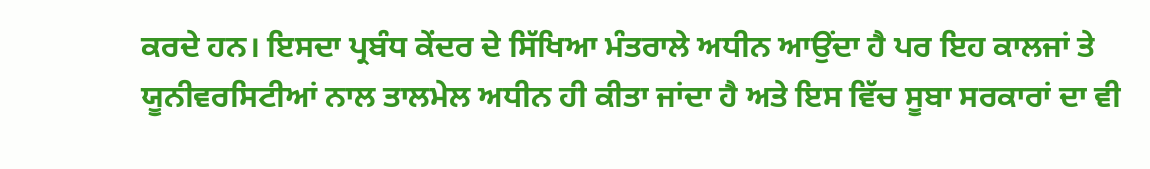ਕਰਦੇ ਹਨ। ਇਸਦਾ ਪ੍ਰਬੰਧ ਕੇਂਦਰ ਦੇ ਸਿੱਖਿਆ ਮੰਤਰਾਲੇ ਅਧੀਨ ਆਉਂਦਾ ਹੈ ਪਰ ਇਹ ਕਾਲਜਾਂ ਤੇ ਯੂਨੀਵਰਸਿਟੀਆਂ ਨਾਲ ਤਾਲਮੇਲ ਅਧੀਨ ਹੀ ਕੀਤਾ ਜਾਂਦਾ ਹੈ ਅਤੇ ਇਸ ਵਿੱਚ ਸੂਬਾ ਸਰਕਾਰਾਂ ਦਾ ਵੀ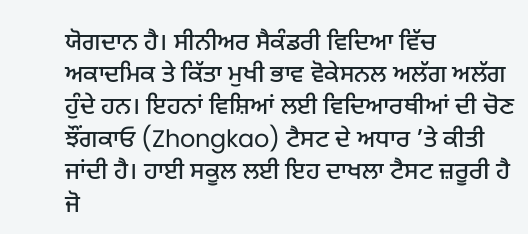ਯੋਗਦਾਨ ਹੈ। ਸੀਨੀਅਰ ਸੈਕੰਡਰੀ ਵਿਦਿਆ ਵਿੱਚ ਅਕਾਦਮਿਕ ਤੇ ਕਿੱਤਾ ਮੁਖੀ ਭਾਵ ਵੋਕੇਸਨਲ ਅਲੱਗ ਅਲੱਗ ਹੁੰਦੇ ਹਨ। ਇਹਨਾਂ ਵਿਸ਼ਿਆਂ ਲਈ ਵਿਦਿਆਰਥੀਆਂ ਦੀ ਚੋਣ ਝੌਂਗਕਾਓ (Zhongkao) ਟੈਸਟ ਦੇ ਅਧਾਰ ’ਤੇ ਕੀਤੀ ਜਾਂਦੀ ਹੈ। ਹਾਈ ਸਕੂਲ ਲਈ ਇਹ ਦਾਖਲਾ ਟੈਸਟ ਜ਼ਰੂਰੀ ਹੈ ਜੋ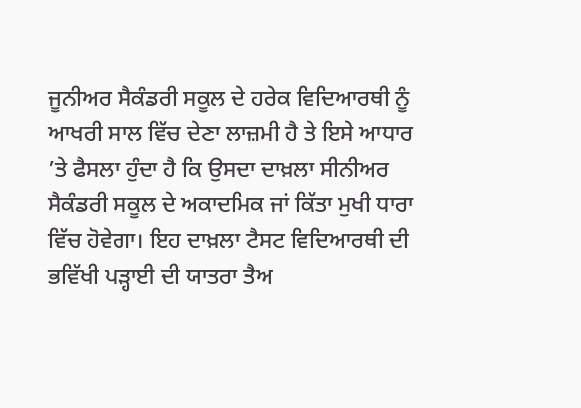ਜੂਨੀਅਰ ਸੈਕੰਡਰੀ ਸਕੂਲ ਦੇ ਹਰੇਕ ਵਿਦਿਆਰਥੀ ਨੂੰ ਆਖਰੀ ਸਾਲ ਵਿੱਚ ਦੇਣਾ ਲਾਜ਼ਮੀ ਹੈ ਤੇ ਇਸੇ ਆਧਾਰ ’ਤੇ ਫੈਸਲਾ ਹੁੰਦਾ ਹੈ ਕਿ ਉਸਦਾ ਦਾਖ਼ਲਾ ਸੀਨੀਅਰ ਸੈਕੰਡਰੀ ਸਕੂਲ ਦੇ ਅਕਾਦਮਿਕ ਜਾਂ ਕਿੱਤਾ ਮੁਖੀ ਧਾਰਾ ਵਿੱਚ ਹੋਵੇਗਾ। ਇਹ ਦਾਖ਼ਲਾ ਟੈਸਟ ਵਿਦਿਆਰਥੀ ਦੀ ਭਵਿੱਖੀ ਪੜ੍ਹਾਈ ਦੀ ਯਾਤਰਾ ਤੈਅ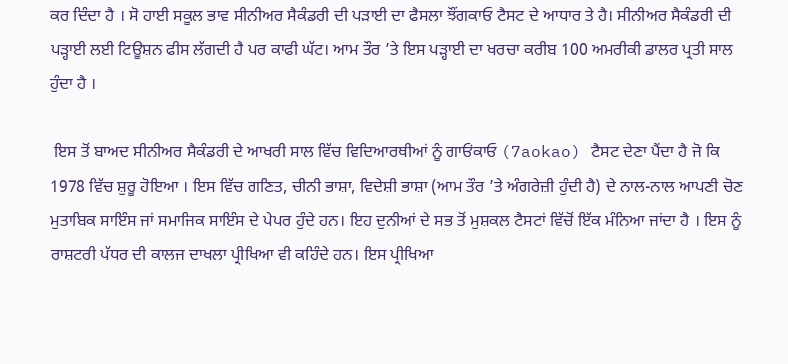ਕਰ ਦਿੰਦਾ ਹੈ । ਸੋ ਹਾਈ ਸਕੂਲ ਭਾਵ ਸੀਨੀਅਰ ਸੈਕੰਡਰੀ ਦੀ ਪੜਾਈ ਦਾ ਫੈਸਲਾ ਝੌਂਗਕਾਓ ਟੈਸਟ ਦੇ ਆਧਾਰ ਤੇ ਹੈ। ਸੀਨੀਅਰ ਸੈਕੰਡਰੀ ਦੀ ਪੜ੍ਹਾਈ ਲਈ ਟਿਊਸ਼ਨ ਫੀਸ ਲੱਗਦੀ ਹੈ ਪਰ ਕਾਫੀ ਘੱਟ। ਆਮ ਤੌਰ ’ਤੇ ਇਸ ਪੜ੍ਹਾਈ ਦਾ ਖਰਚਾ ਕਰੀਬ 100 ਅਮਰੀਕੀ ਡਾਲਰ ਪ੍ਰਤੀ ਸਾਲ ਹੁੰਦਾ ਹੈ ।

 ਇਸ ਤੋਂ ਬਾਅਦ ਸੀਨੀਅਰ ਸੈਕੰਡਰੀ ਦੇ ਆਖਰੀ ਸਾਲ ਵਿੱਚ ਵਿਦਿਆਰਥੀਆਂ ਨੂੰ ਗਾਓਂਕਾਓ (7aokao) ਟੈਸਟ ਦੇਣਾ ਪੈਂਦਾ ਹੈ ਜੋ ਕਿ 1978 ਵਿੱਚ ਸ਼ੁਰੂ ਹੋਇਆ । ਇਸ ਵਿੱਚ ਗਣਿਤ, ਚੀਨੀ ਭਾਸ਼ਾ, ਵਿਦੇਸ਼ੀ ਭਾਸ਼ਾ (ਆਮ ਤੌਰ ’ਤੇ ਅੰਗਰੇਜ਼ੀ ਹੁੰਦੀ ਹੈ) ਦੇ ਨਾਲ-ਨਾਲ ਆਪਣੀ ਚੋਣ ਮੁਤਾਬਿਕ ਸਾਇੰਸ ਜਾਂ ਸਮਾਜਿਕ ਸਾਇੰਸ ਦੇ ਪੇਪਰ ਹੁੰਦੇ ਹਨ। ਇਹ ਦੁਨੀਆਂ ਦੇ ਸਭ ਤੋਂ ਮੁਸ਼ਕਲ ਟੈਸਟਾਂ ਵਿੱਚੋਂ ਇੱਕ ਮੰਨਿਆ ਜਾਂਦਾ ਹੈ । ਇਸ ਨੂੰ ਰਾਸ਼ਟਰੀ ਪੱਧਰ ਦੀ ਕਾਲਜ ਦਾਖਲਾ ਪ੍ਰੀਖਿਆ ਵੀ ਕਹਿੰਦੇ ਹਨ। ਇਸ ਪ੍ਰੀਖਿਆ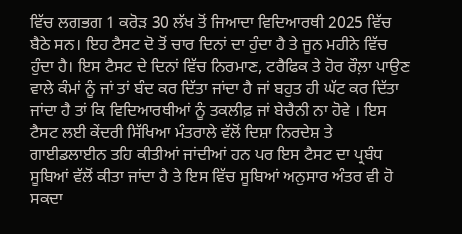ਵਿੱਚ ਲਗਭਗ 1 ਕਰੋੜ 30 ਲੱਖ ਤੋਂ ਜਿਆਦਾ ਵਿਦਿਆਰਥੀ 2025 ਵਿੱਚ ਬੈਠੇ ਸਨ। ਇਹ ਟੈਸਟ ਦੋ ਤੋਂ ਚਾਰ ਦਿਨਾਂ ਦਾ ਹੁੰਦਾ ਹੈ ਤੇ ਜੂਨ ਮਹੀਨੇ ਵਿੱਚ ਹੁੰਦਾ ਹੈ। ਇਸ ਟੈਸਟ ਦੇ ਦਿਨਾਂ ਵਿੱਚ ਨਿਰਮਾਣ, ਟਰੈਫਿਕ ਤੇ ਹੋਰ ਰੌਲ਼ਾ ਪਾਉਣ ਵਾਲੇ ਕੰਮਾਂ ਨੂੰ ਜਾਂ ਤਾਂ ਬੰਦ ਕਰ ਦਿੱਤਾ ਜਾਂਦਾ ਹੈ ਜਾਂ ਬਹੁਤ ਹੀ ਘੱਟ ਕਰ ਦਿੱਤਾ ਜਾਂਦਾ ਹੈ ਤਾਂ ਕਿ ਵਿਦਿਆਰਥੀਆਂ ਨੂੰ ਤਕਲੀਫ਼ ਜਾਂ ਬੇਚੈਨੀ ਨਾ ਹੋਵੇ । ਇਸ ਟੈਸਟ ਲਈ ਕੇਂਦਰੀ ਸਿੱਖਿਆ ਮੰਤਰਾਲੇ ਵੱਲੋਂ ਦਿਸ਼ਾ ਨਿਰਦੇਸ਼ ਤੇ ਗਾਈਡਲਾਈਨ ਤਹਿ ਕੀਤੀਆਂ ਜਾਂਦੀਆਂ ਹਨ ਪਰ ਇਸ ਟੈਸਟ ਦਾ ਪ੍ਰਬੰਧ ਸੂਬਿਆਂ ਵੱਲੋਂ ਕੀਤਾ ਜਾਂਦਾ ਹੈ ਤੇ ਇਸ ਵਿੱਚ ਸੂਬਿਆਂ ਅਨੁਸਾਰ ਅੰਤਰ ਵੀ ਹੋ ਸਕਦਾ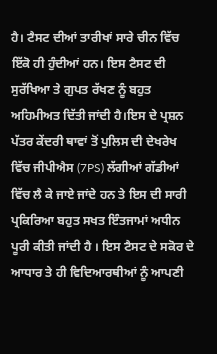ਹੈ। ਟੈਸਟ ਦੀਆਂ ਤਾਰੀਖਾਂ ਸਾਰੇ ਚੀਨ ਵਿੱਚ ਇੱਕੋ ਹੀ ਹੁੰਦੀਆਂ ਹਨ। ਇਸ ਟੈਸਟ ਦੀ ਸੁਰੱਖਿਆ ਤੇ ਗੁਪਤ ਰੱਖਣ ਨੂੰ ਬਹੁਤ ਅਹਿਮੀਅਤ ਦਿੱਤੀ ਜਾਂਦੀ ਹੈ।ਇਸ ਦੇ ਪ੍ਰਸ਼ਨ ਪੱਤਰ ਕੇਂਦਰੀ ਥਾਵਾਂ ਤੋਂ ਪੁਲਿਸ ਦੀ ਦੇਖਰੇਖ ਵਿੱਚ ਜੀਪੀਐਸ (7PS) ਲੱਗੀਆਂ ਗੱਡੀਆਂ ਵਿੱਚ ਲੈ ਕੇ ਜਾਏ ਜਾਂਦੇ ਹਨ ਤੇ ਇਸ ਦੀ ਸਾਰੀ ਪ੍ਰਕਿਰਿਆ ਬਹੁਤ ਸਖਤ ਇੰਤਜਾਮਾਂ ਅਧੀਨ ਪੂਰੀ ਕੀਤੀ ਜਾਂਦੀ ਹੈ । ਇਸ ਟੈਸਟ ਦੇ ਸਕੋਰ ਦੇ ਆਧਾਰ ਤੇ ਹੀ ਵਿਦਿਆਰਥੀਆਂ ਨੂੰ ਆਪਣੀ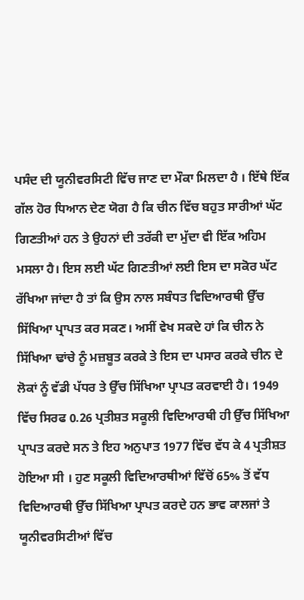ਪਸੰਦ ਦੀ ਯੂਨੀਵਰਸਿਟੀ ਵਿੱਚ ਜਾਣ ਦਾ ਮੌਕਾ ਮਿਲਦਾ ਹੈ । ਇੱਥੇ ਇੱਕ ਗੱਲ ਹੋਰ ਧਿਆਨ ਦੇਣ ਯੋਗ ਹੈ ਕਿ ਚੀਨ ਵਿੱਚ ਬਹੁਤ ਸਾਰੀਆਂ ਘੱਟ ਗਿਣਤੀਆਂ ਹਨ ਤੇ ਉਹਨਾਂ ਦੀ ਤਰੱਕੀ ਦਾ ਮੁੱਦਾ ਵੀ ਇੱਕ ਅਹਿਮ ਮਸਲਾ ਹੈ। ਇਸ ਲਈ ਘੱਟ ਗਿਣਤੀਆਂ ਲਈ ਇਸ ਦਾ ਸਕੋਰ ਘੱਟ ਰੱਖਿਆ ਜਾਂਦਾ ਹੈ ਤਾਂ ਕਿ ਉਸ ਨਾਲ ਸਬੰਧਤ ਵਿਦਿਆਰਥੀ ਉੱਚ ਸਿੱਖਿਆ ਪ੍ਰਾਪਤ ਕਰ ਸਕਣ। ਅਸੀਂ ਵੇਖ ਸਕਦੇ ਹਾਂ ਕਿ ਚੀਨ ਨੇ ਸਿੱਖਿਆ ਢਾਂਚੇ ਨੂੰ ਮਜ਼ਬੂਤ ਕਰਕੇ ਤੇ ਇਸ ਦਾ ਪਸਾਰ ਕਰਕੇ ਚੀਨ ਦੇ ਲੋਕਾਂ ਨੂੰ ਵੱਡੀ ਪੱਧਰ ਤੇ ਉੱਚ ਸਿੱਖਿਆ ਪ੍ਰਾਪਤ ਕਰਵਾਈ ਹੈ। 1949 ਵਿੱਚ ਸਿਰਫ 0.26 ਪ੍ਰਤੀਸ਼ਤ ਸਕੂਲੀ ਵਿਦਿਆਰਥੀ ਹੀ ਉੱਚ ਸਿੱਖਿਆ ਪ੍ਰਾਪਤ ਕਰਦੇ ਸਨ ਤੇ ਇਹ ਅਨੁਪਾਤ 1977 ਵਿੱਚ ਵੱਧ ਕੇ 4 ਪ੍ਰਤੀਸ਼ਤ ਹੋਇਆ ਸੀ । ਹੁਣ ਸਕੂਲੀ ਵਿਦਿਆਰਥੀਆਂ ਵਿੱਚੋਂ 65% ਤੋਂ ਵੱਧ ਵਿਦਿਆਰਥੀ ਉੱਚ ਸਿੱਖਿਆ ਪ੍ਰਾਪਤ ਕਰਦੇ ਹਨ ਭਾਵ ਕਾਲਜਾਂ ਤੇ ਯੂਨੀਵਰਸਿਟੀਆਂ ਵਿੱਚ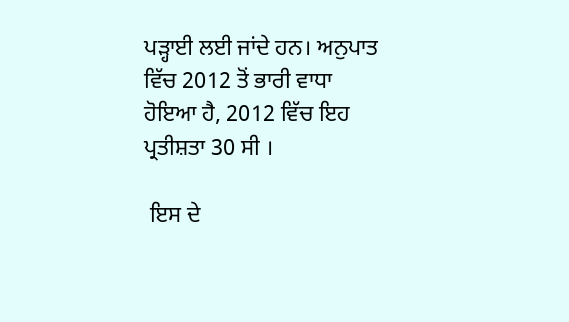ਪੜ੍ਹਾਈ ਲਈ ਜਾਂਦੇ ਹਨ। ਅਨੁਪਾਤ ਵਿੱਚ 2012 ਤੋਂ ਭਾਰੀ ਵਾਧਾ ਹੋਇਆ ਹੈ, 2012 ਵਿੱਚ ਇਹ ਪ੍ਰਤੀਸ਼ਤਾ 30 ਸੀ ।

 ਇਸ ਦੇ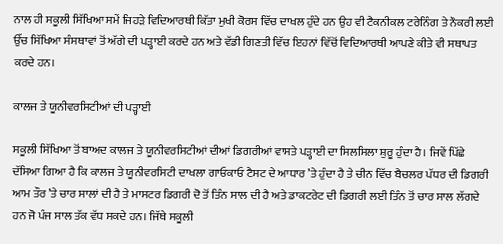ਨਾਲ ਹੀ ਸਕੂਲੀ ਸਿੱਖਿਆ ਸਮੇਂ ਜਿਹੜੇ ਵਿਦਿਆਰਥੀ ਕਿੱਤਾ ਮੁਖੀ ਕੋਰਸ ਵਿੱਚ ਦਾਖਲ ਹੁੰਦੇ ਹਨ ਉਹ ਵੀ ਟੈਕਨੀਕਲ ਟਰੇਨਿੰਗ ਤੇ ਨੌਕਰੀ ਲਈ ਉੱਚ ਸਿੱਖਿਆ ਸੰਸਥਾਵਾਂ ਤੋਂ ਅੱਗੇ ਦੀ ਪੜ੍ਹਾਈ ਕਰਦੇ ਹਨ ਅਤੇ ਵੱਡੀ ਗਿਣਤੀ ਵਿੱਚ ਇਹਨਾਂ ਵਿੱਚੋਂ ਵਿਦਿਆਰਥੀ ਆਪਣੇ ਕੀਤੇ ਵੀ ਸਥਾਪਤ ਕਰਦੇ ਹਨ।

ਕਾਲਜ ਤੇ ਯੂਨੀਵਰਸਿਟੀਆਂ ਦੀ ਪੜ੍ਹਾਈ

ਸਕੂਲੀ ਸਿੱਖਿਆ ਤੋਂ ਬਾਅਦ ਕਾਲਜ ਤੇ ਯੂਨੀਵਰਸਿਟੀਆਂ ਦੀਆਂ ਡਿਗਰੀਆਂ ਵਾਸਤੇ ਪੜ੍ਹਾਈ ਦਾ ਸਿਲਸਿਲਾ ਸ਼ੁਰੂ ਹੁੰਦਾ ਹੈ। ਜਿਵੇਂ ਪਿੱਛੇ ਦੱਸਿਆ ਗਿਆ ਹੈ ਕਿ ਕਾਲਜ ਤੇ ਯੂਨੀਵਰਸਿਟੀ ਦਾਖਲਾ ਗਾਓਕਾਓ ਟੈਸਟ ਦੇ ਆਧਾਰ ’ਤੇ ਹੁੰਦਾ ਹੈ ਤੇ ਚੀਨ ਵਿੱਚ ਬੈਚਲਰ ਪੱਧਰ ਦੀ ਡਿਗਰੀ ਆਮ ਤੌਰ ’ਤੇ ਚਾਰ ਸਾਲਾਂ ਦੀ ਹੈ ਤੇ ਮਾਸਟਰ ਡਿਗਰੀ ਦੋ ਤੋਂ ਤਿੰਨ ਸਾਲ ਦੀ ਹੈ ਅਤੇ ਡਾਕਟਰੇਟ ਦੀ ਡਿਗਰੀ ਲਈ ਤਿੰਨ ਤੋਂ ਚਾਰ ਸਾਲ ਲੱਗਦੇ ਹਨ ਜੋ ਪੰਜ ਸਾਲ ਤੱਕ ਵੱਧ ਸਕਦੇ ਹਨ। ਜਿੱਥੇ ਸਕੂਲੀ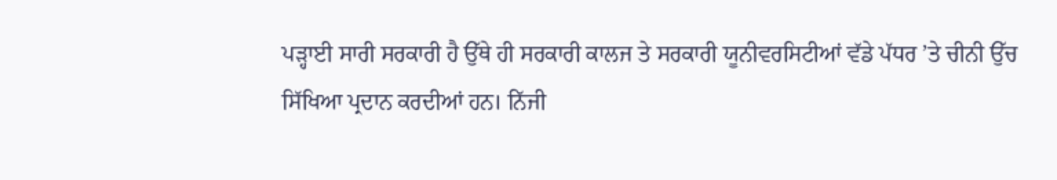ਪੜ੍ਹਾਈ ਸਾਰੀ ਸਰਕਾਰੀ ਹੈ ਉੱਥੇ ਹੀ ਸਰਕਾਰੀ ਕਾਲਜ ਤੇ ਸਰਕਾਰੀ ਯੂਨੀਵਰਸਿਟੀਆਂ ਵੱਡੇ ਪੱਧਰ ’ਤੇ ਚੀਨੀ ਉੱਚ ਸਿੱਖਿਆ ਪ੍ਰਦਾਨ ਕਰਦੀਆਂ ਹਨ। ਨਿੱਜੀ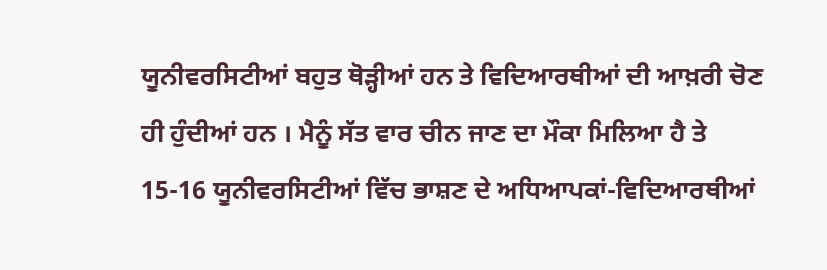ਯੂਨੀਵਰਸਿਟੀਆਂ ਬਹੁਤ ਥੋੜ੍ਹੀਆਂ ਹਨ ਤੇ ਵਿਦਿਆਰਥੀਆਂ ਦੀ ਆਖ਼ਰੀ ਚੋਣ ਹੀ ਹੁੰਦੀਆਂ ਹਨ । ਮੈਨੂੰ ਸੱਤ ਵਾਰ ਚੀਨ ਜਾਣ ਦਾ ਮੌਕਾ ਮਿਲਿਆ ਹੈ ਤੇ 15-16 ਯੂਨੀਵਰਸਿਟੀਆਂ ਵਿੱਚ ਭਾਸ਼ਣ ਦੇ ਅਧਿਆਪਕਾਂ-ਵਿਦਿਆਰਥੀਆਂ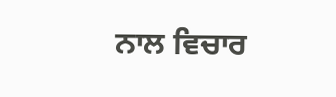ਨਾਲ ਵਿਚਾਰ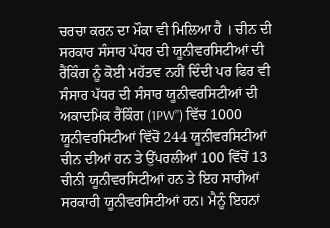ਚਰਚਾ ਕਰਨ ਦਾ ਮੌਕਾ ਵੀ ਮਿਲਿਆ ਹੈ । ਚੀਨ ਦੀ ਸਰਕਾਰ ਸੰਸਾਰ ਪੱਧਰ ਦੀ ਯੂਨੀਵਰਸਿਟੀਆਂ ਦੀ ਰੈਂਕਿੰਗ ਨੂੰ ਕੋਈ ਮਹੱਤਵ ਨਹੀਂ ਦਿੰਦੀ ਪਰ ਫਿਰ ਵੀ ਸੰਸਾਰ ਪੱਧਰ ਦੀ ਸੰਸਾਰ ਯੂਨੀਵਰਸਿਟੀਆਂ ਦੀ ਅਕਾਦਮਿਕ ਰੈਂਕਿੰਗ (1PW”) ਵਿੱਚ 1000 ਯੂਨੀਵਰਸਿਟੀਆਂ ਵਿੱਚੋਂ 244 ਯੂਨੀਵਰਸਿਟੀਆਂ ਚੀਨ ਦੀਆਂ ਹਨ ਤੇ ਉੱਪਰਲੀਆਂ 100 ਵਿੱਚੋਂ 13 ਚੀਨੀ ਯੂਨੀਵਰਸਿਟੀਆਂ ਹਨ ਤੇ ਇਹ ਸਾਰੀਆਂ ਸਰਕਾਰੀ ਯੂਨੀਵਰਸਿਟੀਆਂ ਹਨ। ਮੈਨੂੰ ਇਹਨਾਂ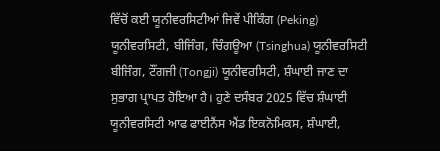ਵਿੱਚੋਂ ਕਈ ਯੂਨੀਵਰਸਿਟੀਆਂ ਜਿਵੇਂ ਪੀਕਿੰਗ (Peking) ਯੂਨੀਵਰਸਿਟੀ, ਬੀਜਿੰਗ, ਚਿੰਗਊਆ (Tsinghua) ਯੂਨੀਵਰਸਿਟੀ ਬੀਜਿੰਗ, ਟੌਂਗਜੀ (Tongji) ਯੂਨੀਵਰਸਿਟੀ, ਸ਼ੰਘਾਈ ਜਾਣ ਦਾ ਸੁਭਾਗ ਪ੍ਰਾਪਤ ਹੋਇਆ ਹੈ। ਹੁਣੇ ਦਸੰਬਰ 2025 ਵਿੱਚ ਸ਼ੰਘਾਈ ਯੂਨੀਵਰਸਿਟੀ ਆਫ ਫਾਈਨੈਂਸ ਐਂਡ ਇਕਨੋਮਿਕਸ, ਸ਼ੰਘਾਈ,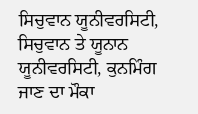ਸਿਚੁਵਾਨ ਯੂਨੀਵਰਸਿਟੀ, ਸਿਚੁਵਾਨ ਤੇ ਯੂਨਾਨ ਯੂਨੀਵਰਸਿਟੀ, ਕੁਨਮਿੰਗ ਜਾਣ ਦਾ ਮੌਕਾ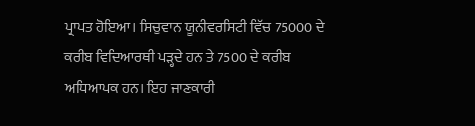ਪ੍ਰਾਪਤ ਹੋਇਆ। ਸਿਚੁਵਾਨ ਯੂਨੀਵਰਸਿਟੀ ਵਿੱਚ 75000 ਦੇ ਕਰੀਬ ਵਿਦਿਆਰਥੀ ਪੜ੍ਹਦੇ ਹਨ ਤੇ 7500 ਦੇ ਕਰੀਬ ਅਧਿਆਪਕ ਹਨ। ਇਹ ਜਾਣਕਾਰੀ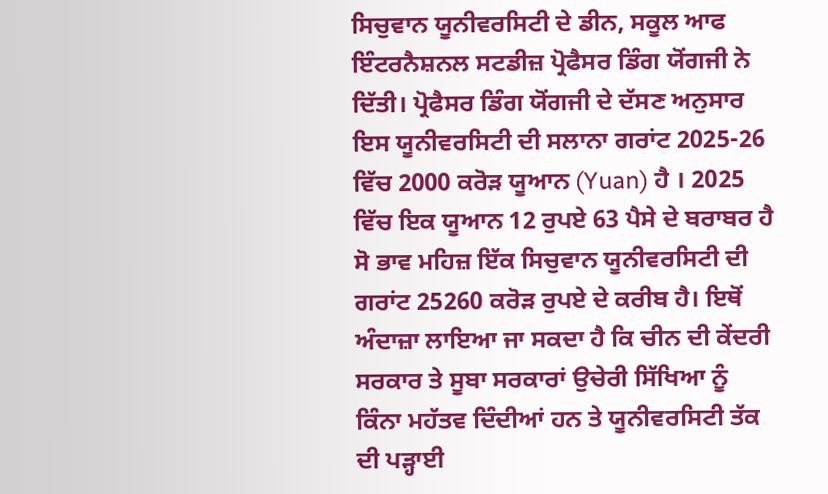ਸਿਚੁਵਾਨ ਯੂਨੀਵਰਸਿਟੀ ਦੇ ਡੀਨ, ਸਕੂਲ ਆਫ ਇੰਟਰਨੈਸ਼ਨਲ ਸਟਡੀਜ਼ ਪ੍ਰੋਫੈਸਰ ਡਿੰਗ ਯੋਂਗਜੀ ਨੇ ਦਿੱਤੀ। ਪ੍ਰੋਫੈਸਰ ਡਿੰਗ ਯੋਂਗਜੀ ਦੇ ਦੱਸਣ ਅਨੁਸਾਰ ਇਸ ਯੂਨੀਵਰਸਿਟੀ ਦੀ ਸਲਾਨਾ ਗਰਾਂਟ 2025-26 ਵਿੱਚ 2000 ਕਰੋੜ ਯੂਆਨ (Yuan) ਹੈ । 2025 ਵਿੱਚ ਇਕ ਯੂਆਨ 12 ਰੁਪਏ 63 ਪੈਸੇ ਦੇ ਬਰਾਬਰ ਹੈ ਸੋ ਭਾਵ ਮਹਿਜ਼ ਇੱਕ ਸਿਚੁਵਾਨ ਯੂਨੀਵਰਸਿਟੀ ਦੀ ਗਰਾਂਟ 25260 ਕਰੋੜ ਰੁਪਏ ਦੇ ਕਰੀਬ ਹੈ। ਇਥੋਂ ਅੰਦਾਜ਼ਾ ਲਾਇਆ ਜਾ ਸਕਦਾ ਹੈ ਕਿ ਚੀਨ ਦੀ ਕੇਂਦਰੀ ਸਰਕਾਰ ਤੇ ਸੂਬਾ ਸਰਕਾਰਾਂ ਉਚੇਰੀ ਸਿੱਖਿਆ ਨੂੰ ਕਿੰਨਾ ਮਹੱਤਵ ਦਿੰਦੀਆਂ ਹਨ ਤੇ ਯੂਨੀਵਰਸਿਟੀ ਤੱਕ ਦੀ ਪੜ੍ਹਾਈ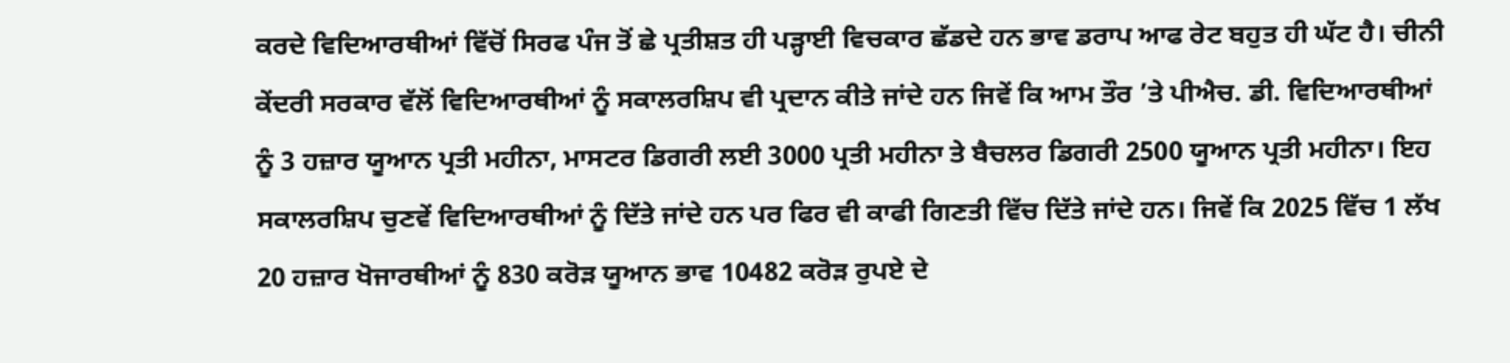ਕਰਦੇ ਵਿਦਿਆਰਥੀਆਂ ਵਿੱਚੋਂ ਸਿਰਫ ਪੰਜ ਤੋਂ ਛੇ ਪ੍ਰਤੀਸ਼ਤ ਹੀ ਪੜ੍ਹਾਈ ਵਿਚਕਾਰ ਛੱਡਦੇ ਹਨ ਭਾਵ ਡਰਾਪ ਆਫ ਰੇਟ ਬਹੁਤ ਹੀ ਘੱਟ ਹੈ। ਚੀਨੀ ਕੇਂਦਰੀ ਸਰਕਾਰ ਵੱਲੋਂ ਵਿਦਿਆਰਥੀਆਂ ਨੂੰ ਸਕਾਲਰਸ਼ਿਪ ਵੀ ਪ੍ਰਦਾਨ ਕੀਤੇ ਜਾਂਦੇ ਹਨ ਜਿਵੇਂ ਕਿ ਆਮ ਤੌਰ ’ਤੇ ਪੀਐਚ. ਡੀ. ਵਿਦਿਆਰਥੀਆਂ ਨੂੰ 3 ਹਜ਼ਾਰ ਯੂਆਨ ਪ੍ਰਤੀ ਮਹੀਨਾ, ਮਾਸਟਰ ਡਿਗਰੀ ਲਈ 3000 ਪ੍ਰਤੀ ਮਹੀਨਾ ਤੇ ਬੈਚਲਰ ਡਿਗਰੀ 2500 ਯੂਆਨ ਪ੍ਰਤੀ ਮਹੀਨਾ। ਇਹ ਸਕਾਲਰਸ਼ਿਪ ਚੁਣਵੇਂ ਵਿਦਿਆਰਥੀਆਂ ਨੂੰ ਦਿੱਤੇ ਜਾਂਦੇ ਹਨ ਪਰ ਫਿਰ ਵੀ ਕਾਫੀ ਗਿਣਤੀ ਵਿੱਚ ਦਿੱਤੇ ਜਾਂਦੇ ਹਨ। ਜਿਵੇਂ ਕਿ 2025 ਵਿੱਚ 1 ਲੱਖ 20 ਹਜ਼ਾਰ ਖੋਜਾਰਥੀਆਂ ਨੂੰ 830 ਕਰੋੜ ਯੂਆਨ ਭਾਵ 10482 ਕਰੋੜ ਰੁਪਏ ਦੇ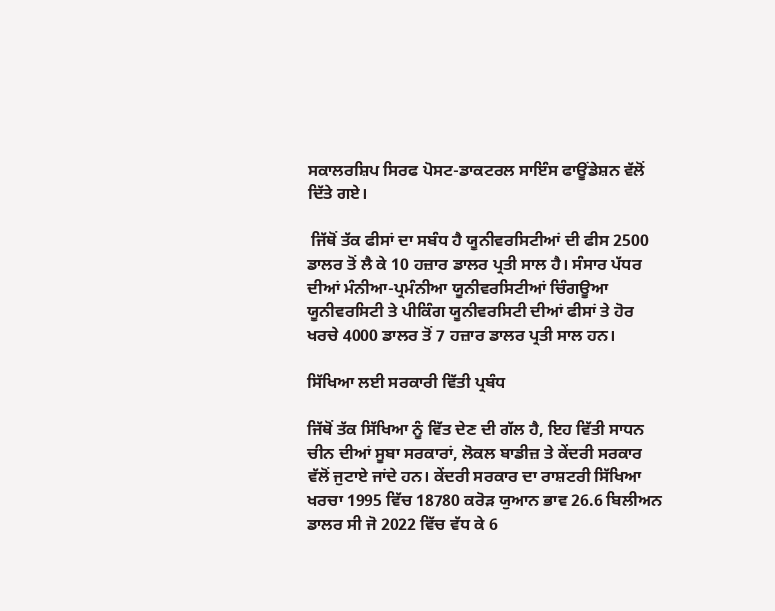ਸਕਾਲਰਸ਼ਿਪ ਸਿਰਫ ਪੋਸਟ-ਡਾਕਟਰਲ ਸਾਇੰਸ ਫਾਊਂਡੇਸ਼ਨ ਵੱਲੋਂ ਦਿੱਤੇ ਗਏ।

 ਜਿੱਥੋਂ ਤੱਕ ਫੀਸਾਂ ਦਾ ਸਬੰਧ ਹੈ ਯੂਨੀਵਰਸਿਟੀਆਂ ਦੀ ਫੀਸ 2500 ਡਾਲਰ ਤੋਂ ਲੈ ਕੇ 10 ਹਜ਼ਾਰ ਡਾਲਰ ਪ੍ਰਤੀ ਸਾਲ ਹੈ। ਸੰਸਾਰ ਪੱਧਰ ਦੀਆਂ ਮੰਨੀਆ-ਪ੍ਰਮੰਨੀਆ ਯੂਨੀਵਰਸਿਟੀਆਂ ਚਿੰਗਊਆ ਯੂਨੀਵਰਸਿਟੀ ਤੇ ਪੀਕਿੰਗ ਯੂਨੀਵਰਸਿਟੀ ਦੀਆਂ ਫੀਸਾਂ ਤੇ ਹੋਰ ਖਰਚੇ 4000 ਡਾਲਰ ਤੋਂ 7 ਹਜ਼ਾਰ ਡਾਲਰ ਪ੍ਰਤੀ ਸਾਲ ਹਨ।

ਸਿੱਖਿਆ ਲਈ ਸਰਕਾਰੀ ਵਿੱਤੀ ਪ੍ਰਬੰਧ

ਜਿੱਥੋਂ ਤੱਕ ਸਿੱਖਿਆ ਨੂੰ ਵਿੱਤ ਦੇਣ ਦੀ ਗੱਲ ਹੈ, ਇਹ ਵਿੱਤੀ ਸਾਧਨ ਚੀਨ ਦੀਆਂ ਸੂਬਾ ਸਰਕਾਰਾਂ, ਲੋਕਲ ਬਾਡੀਜ਼ ਤੇ ਕੇਂਦਰੀ ਸਰਕਾਰ ਵੱਲੋਂ ਜੁਟਾਏ ਜਾਂਦੇ ਹਨ। ਕੇਂਦਰੀ ਸਰਕਾਰ ਦਾ ਰਾਸ਼ਟਰੀ ਸਿੱਖਿਆ ਖਰਚਾ 1995 ਵਿੱਚ 18780 ਕਰੋੜ ਯੁਆਨ ਭਾਵ 26.6 ਬਿਲੀਅਨ ਡਾਲਰ ਸੀ ਜੋ 2022 ਵਿੱਚ ਵੱਧ ਕੇ 6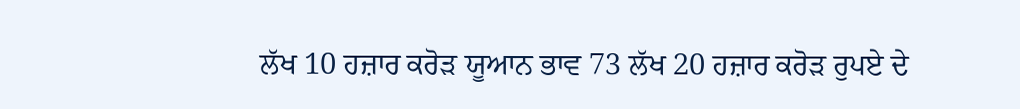ਲੱਖ 10 ਹਜ਼ਾਰ ਕਰੋੜ ਯੂਆਨ ਭਾਵ 73 ਲੱਖ 20 ਹਜ਼ਾਰ ਕਰੋੜ ਰੁਪਏ ਦੇ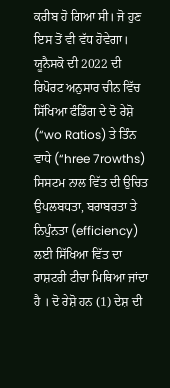ਕਰੀਬ ਹੋ ਗਿਆ ਸੀ। ਜੋ ਹੁਣ ਇਸ ਤੋਂ ਵੀ ਵੱਧ ਹੋਵੇਗਾ। ਯੂਨੈਸਕੋ ਦੀ 2022 ਦੀ ਰਿਪੋਰਟ ਅਨੁਸਾਰ ਚੀਨ ਵਿੱਚ ਸਿੱਖਿਆ ਫੰਡਿੰਗ ਦੇ ਦੋ ਰੇਸ਼ੋ (“wo Ratios) ਤੇ ਤਿੰਨ ਵਾਧੇ (“hree 7rowths) ਸਿਸਟਮ ਨਾਲ ਵਿੱਤ ਦੀ ਉਚਿਤ ਉਪਲਬਧਤਾ, ਬਰਾਬਰਤਾ ਤੇ ਨਿਪੁੰਨਤਾ (efficiency) ਲਈ ਸਿੱਖਿਆ ਵਿੱਤ ਦਾ ਰਾਸ਼ਟਰੀ ਟੀਚਾ ਮਿਥਿਆ ਜਾਂਦਾ ਹੈ । ਦੋ ਰੇਸ਼ੋ ਹਨ (1) ਦੇਸ਼ ਦੀ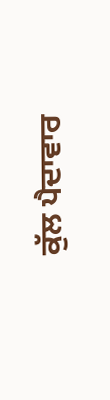ਕੁੱਲ ਪੈਦਾਵਾਰ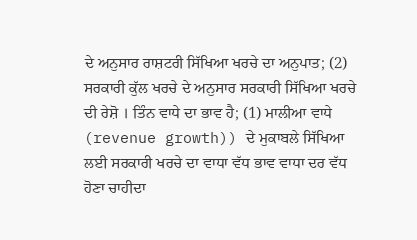ਦੇ ਅਨੁਸਾਰ ਰਾਸ਼ਟਰੀ ਸਿੱਖਿਆ ਖਰਚੇ ਦਾ ਅਨੁਪਾਤ; (2) ਸਰਕਾਰੀ ਕੁੱਲ ਖਰਚੇ ਦੇ ਅਨੁਸਾਰ ਸਰਕਾਰੀ ਸਿੱਖਿਆ ਖਰਚੇ ਦੀ ਰੇਸ਼ੋ । ਤਿੰਨ ਵਾਧੇ ਦਾ ਭਾਵ ਹੈ; (1) ਮਾਲੀਆ ਵਾਧੇ (revenue growth)) ਦੇ ਮੁਕਾਬਲੇ ਸਿੱਖਿਆ ਲਈ ਸਰਕਾਰੀ ਖਰਚੇ ਦਾ ਵਾਧਾ ਵੱਧ ਭਾਵ ਵਾਧਾ ਦਰ ਵੱਧ ਹੋਣਾ ਚਾਹੀਦਾ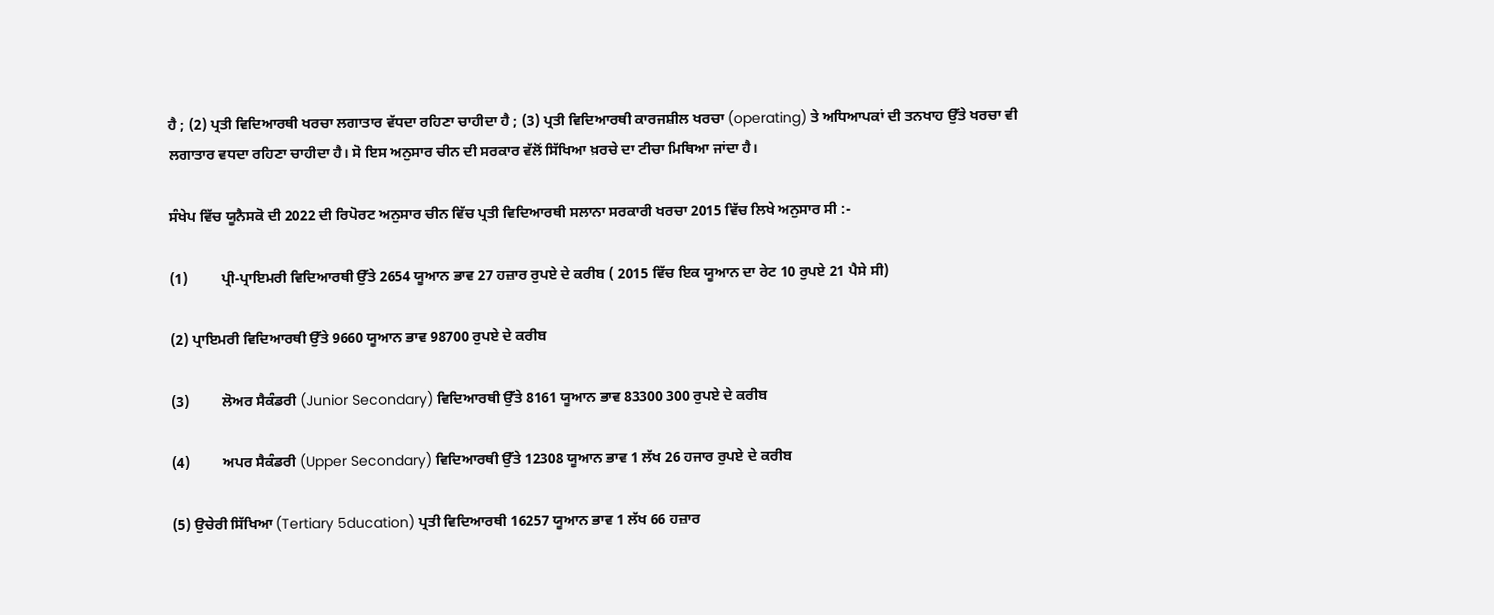ਹੈ ; (2) ਪ੍ਰਤੀ ਵਿਦਿਆਰਥੀ ਖਰਚਾ ਲਗਾਤਾਰ ਵੱਧਦਾ ਰਹਿਣਾ ਚਾਹੀਦਾ ਹੈ ; (3) ਪ੍ਰਤੀ ਵਿਦਿਆਰਥੀ ਕਾਰਜਸ਼ੀਲ ਖਰਚਾ (operating) ਤੇ ਅਧਿਆਪਕਾਂ ਦੀ ਤਨਖਾਹ ਉੱਤੇ ਖਰਚਾ ਵੀ ਲਗਾਤਾਰ ਵਧਦਾ ਰਹਿਣਾ ਚਾਹੀਦਾ ਹੈ। ਸੋ ਇਸ ਅਨੁਸਾਰ ਚੀਨ ਦੀ ਸਰਕਾਰ ਵੱਲੋਂ ਸਿੱਖਿਆ ਖ਼ਰਚੇ ਦਾ ਟੀਚਾ ਮਿਥਿਆ ਜਾਂਦਾ ਹੈ।

ਸੰਖੇਪ ਵਿੱਚ ਯੂਨੈਸਕੋ ਦੀ 2022 ਦੀ ਰਿਪੋਰਟ ਅਨੁਸਾਰ ਚੀਨ ਵਿੱਚ ਪ੍ਰਤੀ ਵਿਦਿਆਰਥੀ ਸਲਾਨਾ ਸਰਕਾਰੀ ਖਰਚਾ 2015 ਵਿੱਚ ਲਿਖੇ ਅਨੁਸਾਰ ਸੀ :-

(1)         ਪ੍ਰੀ-ਪ੍ਰਾਇਮਰੀ ਵਿਦਿਆਰਥੀ ਉੱਤੇ 2654 ਯੂਆਨ ਭਾਵ 27 ਹਜ਼ਾਰ ਰੁਪਏ ਦੇ ਕਰੀਬ ( 2015 ਵਿੱਚ ਇਕ ਯੂਆਨ ਦਾ ਰੇਟ 10 ਰੁਪਏ 21 ਪੈਸੇ ਸੀ)

(2) ਪ੍ਰਾਇਮਰੀ ਵਿਦਿਆਰਥੀ ਉੱਤੇ 9660 ਯੂਆਨ ਭਾਵ 98700 ਰੁਪਏ ਦੇ ਕਰੀਬ

(3)         ਲੋਅਰ ਸੈਕੰਡਰੀ (Junior Secondary) ਵਿਦਿਆਰਥੀ ਉੱਤੇ 8161 ਯੂਆਨ ਭਾਵ 83300 300 ਰੁਪਏ ਦੇ ਕਰੀਬ

(4)         ਅਪਰ ਸੈਕੰਡਰੀ (Upper Secondary) ਵਿਦਿਆਰਥੀ ਉੱਤੇ 12308 ਯੂਆਨ ਭਾਵ 1 ਲੱਖ 26 ਹਜਾਰ ਰੁਪਏ ਦੇ ਕਰੀਬ

(5) ਉਚੇਰੀ ਸਿੱਖਿਆ (Tertiary 5ducation) ਪ੍ਰਤੀ ਵਿਦਿਆਰਥੀ 16257 ਯੂਆਨ ਭਾਵ 1 ਲੱਖ 66 ਹਜ਼ਾਰ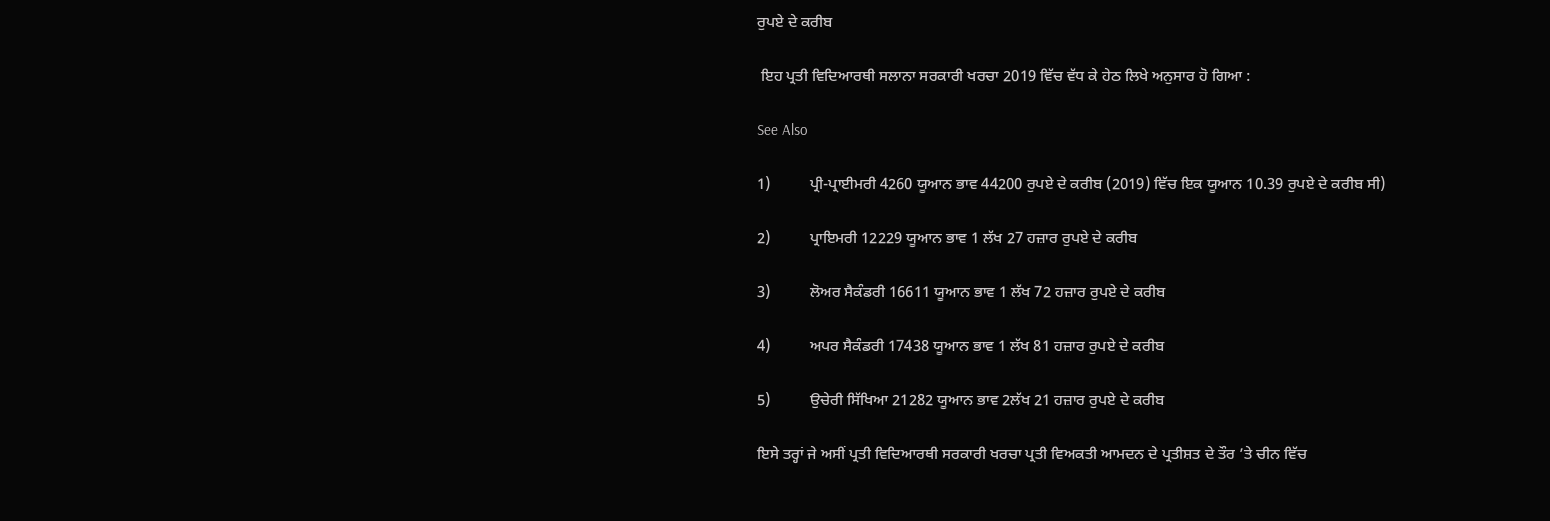ਰੁਪਏ ਦੇ ਕਰੀਬ

 ਇਹ ਪ੍ਰਤੀ ਵਿਦਿਆਰਥੀ ਸਲਾਨਾ ਸਰਕਾਰੀ ਖਰਚਾ 2019 ਵਿੱਚ ਵੱਧ ਕੇ ਹੇਠ ਲਿਖੇ ਅਨੁਸਾਰ ਹੋ ਗਿਆ :

See Also

1)          ਪ੍ਰੀ-ਪ੍ਰਾਈਮਰੀ 4260 ਯੂਆਨ ਭਾਵ 44200 ਰੁਪਏ ਦੇ ਕਰੀਬ (2019) ਵਿੱਚ ਇਕ ਯੂਆਨ 10.39 ਰੁਪਏ ਦੇ ਕਰੀਬ ਸੀ)

2)          ਪ੍ਰਾਇਮਰੀ 12229 ਯੂਆਨ ਭਾਵ 1 ਲੱਖ 27 ਹਜ਼ਾਰ ਰੁਪਏ ਦੇ ਕਰੀਬ

3)          ਲੋਅਰ ਸੈਕੰਡਰੀ 16611 ਯੂਆਨ ਭਾਵ 1 ਲੱਖ 72 ਹਜ਼ਾਰ ਰੁਪਏ ਦੇ ਕਰੀਬ

4)          ਅਪਰ ਸੈਕੰਡਰੀ 17438 ਯੂਆਨ ਭਾਵ 1 ਲੱਖ 81 ਹਜ਼ਾਰ ਰੁਪਏ ਦੇ ਕਰੀਬ

5)          ਉਚੇਰੀ ਸਿੱਖਿਆ 21282 ਯੂਆਨ ਭਾਵ 2ਲੱਖ 21 ਹਜ਼ਾਰ ਰੁਪਏ ਦੇ ਕਰੀਬ

ਇਸੇ ਤਰ੍ਹਾਂ ਜੇ ਅਸੀਂ ਪ੍ਰਤੀ ਵਿਦਿਆਰਥੀ ਸਰਕਾਰੀ ਖਰਚਾ ਪ੍ਰਤੀ ਵਿਅਕਤੀ ਆਮਦਨ ਦੇ ਪ੍ਰਤੀਸ਼ਤ ਦੇ ਤੌਰ ’ਤੇ ਚੀਨ ਵਿੱਚ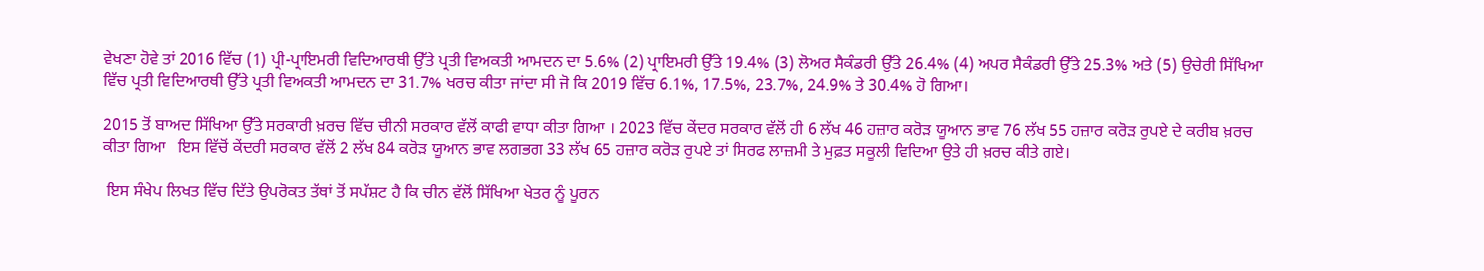ਵੇਖਣਾ ਹੋਵੇ ਤਾਂ 2016 ਵਿੱਚ (1) ਪ੍ਰੀ-ਪ੍ਰਾਇਮਰੀ ਵਿਦਿਆਰਥੀ ਉੱਤੇ ਪ੍ਰਤੀ ਵਿਅਕਤੀ ਆਮਦਨ ਦਾ 5.6% (2) ਪ੍ਰਾਇਮਰੀ ਉੱਤੇ 19.4% (3) ਲੋਅਰ ਸੈਕੰਡਰੀ ਉੱਤੇ 26.4% (4) ਅਪਰ ਸੈਕੰਡਰੀ ਉੱਤੇ 25.3% ਅਤੇ (5) ਉਚੇਰੀ ਸਿੱਖਿਆ ਵਿੱਚ ਪ੍ਰਤੀ ਵਿਦਿਆਰਥੀ ਉੱਤੇ ਪ੍ਰਤੀ ਵਿਅਕਤੀ ਆਮਦਨ ਦਾ 31.7% ਖਰਚ ਕੀਤਾ ਜਾਂਦਾ ਸੀ ਜੋ ਕਿ 2019 ਵਿੱਚ 6.1%, 17.5%, 23.7%, 24.9% ਤੇ 30.4% ਹੋ ਗਿਆ।

2015 ਤੋਂ ਬਾਅਦ ਸਿੱਖਿਆ ਉੱਤੇ ਸਰਕਾਰੀ ਖ਼ਰਚ ਵਿੱਚ ਚੀਨੀ ਸਰਕਾਰ ਵੱਲੋਂ ਕਾਫੀ ਵਾਧਾ ਕੀਤਾ ਗਿਆ । 2023 ਵਿੱਚ ਕੇਂਦਰ ਸਰਕਾਰ ਵੱਲੋਂ ਹੀ 6 ਲੱਖ 46 ਹਜ਼ਾਰ ਕਰੋੜ ਯੂਆਨ ਭਾਵ 76 ਲੱਖ 55 ਹਜ਼ਾਰ ਕਰੋੜ ਰੁਪਏ ਦੇ ਕਰੀਬ ਖ਼ਰਚ ਕੀਤਾ ਗਿਆ   ਇਸ ਵਿੱਚੋਂ ਕੇਂਦਰੀ ਸਰਕਾਰ ਵੱਲੋਂ 2 ਲੱਖ 84 ਕਰੋੜ ਯੂਆਨ ਭਾਵ ਲਗਭਗ 33 ਲੱਖ 65 ਹਜ਼ਾਰ ਕਰੋੜ ਰੁਪਏ ਤਾਂ ਸਿਰਫ ਲਾਜ਼ਮੀ ਤੇ ਮੁਫ਼ਤ ਸਕੂਲੀ ਵਿਦਿਆ ਉਤੇ ਹੀ ਖ਼ਰਚ ਕੀਤੇ ਗਏ।

 ਇਸ ਸੰਖੇਪ ਲਿਖਤ ਵਿੱਚ ਦਿੱਤੇ ਉਪਰੋਕਤ ਤੱਥਾਂ ਤੋਂ ਸਪੱਸ਼ਟ ਹੈ ਕਿ ਚੀਨ ਵੱਲੋਂ ਸਿੱਖਿਆ ਖੇਤਰ ਨੂੰ ਪੂਰਨ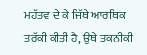ਮਹੱਤਵ ਦੇ ਕੇ ਜਿੱਥੇ ਆਰਥਿਕ ਤਰੱਕੀ ਕੀਤੀ ਹੈ, ਉਥੇ ਤਕਨੀਕੀ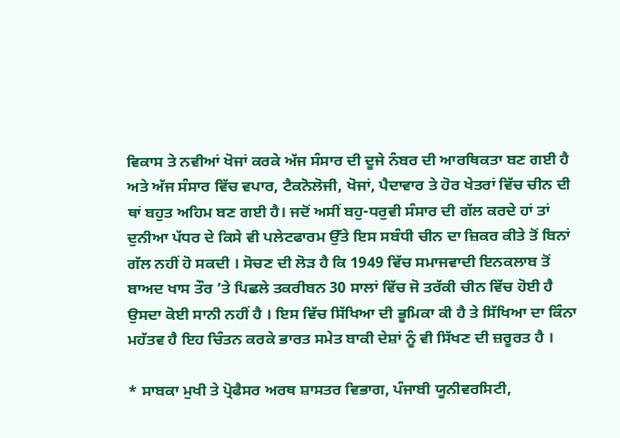ਵਿਕਾਸ ਤੇ ਨਵੀਆਂ ਖੋਜਾਂ ਕਰਕੇ ਅੱਜ ਸੰਸਾਰ ਦੀ ਦੂਜੇ ਨੰਬਰ ਦੀ ਆਰਥਿਕਤਾ ਬਣ ਗਈ ਹੈ ਅਤੇ ਅੱਜ ਸੰਸਾਰ ਵਿੱਚ ਵਪਾਰ, ਟੈਕਨੋਲੋਜੀ, ਖੋਜਾਂ, ਪੈਦਾਵਾਰ ਤੇ ਹੋਰ ਖੇਤਰਾਂ ਵਿੱਚ ਚੀਨ ਦੀ ਥਾਂ ਬਹੁਤ ਅਹਿਮ ਬਣ ਗਈ ਹੈ। ਜਦੋਂ ਅਸੀਂ ਬਹੁ-ਧਰੁਵੀ ਸੰਸਾਰ ਦੀ ਗੱਲ ਕਰਦੇ ਹਾਂ ਤਾਂ ਦੁਨੀਆ ਪੱਧਰ ਦੇ ਕਿਸੇ ਵੀ ਪਲੇਟਫਾਰਮ ਉੱਤੇ ਇਸ ਸਬੰਧੀ ਚੀਨ ਦਾ ਜ਼ਿਕਰ ਕੀਤੇ ਤੋਂ ਬਿਨਾਂ ਗੱਲ ਨਹੀਂ ਹੋ ਸਕਦੀ । ਸੋਚਣ ਦੀ ਲੋੜ ਹੈ ਕਿ 1949 ਵਿੱਚ ਸਮਾਜਵਾਦੀ ਇਨਕਲਾਬ ਤੋਂ ਬਾਅਦ ਖਾਸ ਤੌਰ ’ਤੇ ਪਿਛਲੇ ਤਕਰੀਬਨ 30 ਸਾਲਾਂ ਵਿੱਚ ਜੋ ਤਰੱਕੀ ਚੀਨ ਵਿੱਚ ਹੋਈ ਹੈ ਉਸਦਾ ਕੋਈ ਸਾਨੀ ਨਹੀਂ ਹੈ । ਇਸ ਵਿੱਚ ਸਿੱਖਿਆ ਦੀ ਭੂਮਿਕਾ ਕੀ ਹੈ ਤੇ ਸਿੱਖਿਆ ਦਾ ਕਿੰਨਾ ਮਹੱਤਵ ਹੈ ਇਹ ਚਿੰਤਨ ਕਰਕੇ ਭਾਰਤ ਸਮੇਤ ਬਾਕੀ ਦੇਸ਼ਾਂ ਨੂੰ ਵੀ ਸਿੱਖਣ ਦੀ ਜ਼ਰੂਰਤ ਹੈ ।

* ਸਾਬਕਾ ਮੁਖੀ ਤੇ ਪ੍ਰੋਫੈਸਰ ਅਰਥ ਸ਼ਾਸਤਰ ਵਿਭਾਗ, ਪੰਜਾਬੀ ਯੂਨੀਵਰਸਿਟੀ,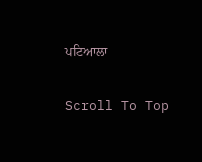ਪਟਿਆਲਾ

Scroll To Top